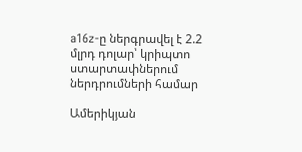a16z-ը ներգրավել է 2.2 մլրդ դոլար՝ կրիպտո ստարտափներում ներդրումների համար

Ամերիկյան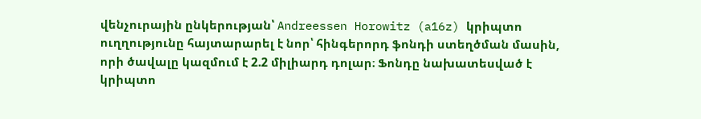վենչուրային ընկերության՝ Andreessen Horowitz (a16z) կրիպտո ուղղությունը հայտարարել է նոր՝ հինգերորդ ֆոնդի ստեղծման մասին, որի ծավալը կազմում է 2.2 միլիարդ դոլար։ Ֆոնդը նախատեսված է կրիպտո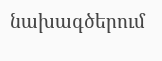նախագծերում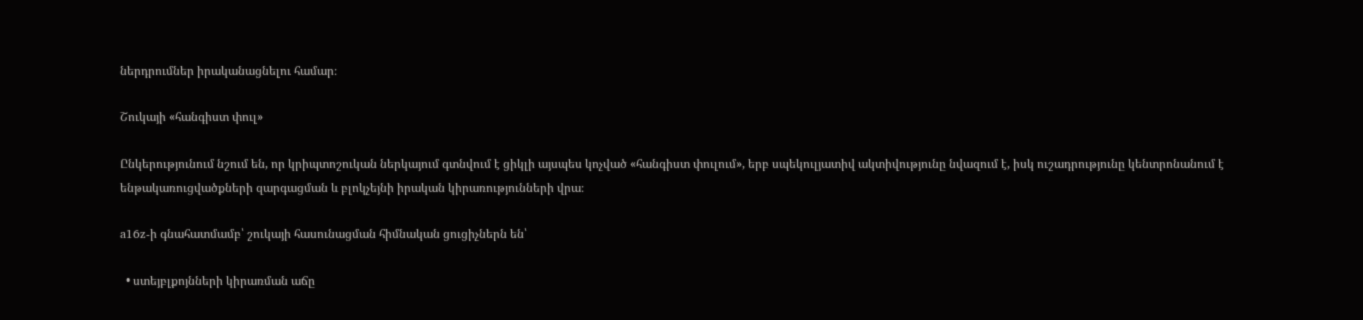ներդրումներ իրականացնելու համար։

Շուկայի «հանգիստ փուլ»

Ընկերությունում նշում են, որ կրիպտոշուկան ներկայում գտնվում է ցիկլի այսպես կոչված «հանգիստ փուլում», երբ սպեկուլյատիվ ակտիվությունը նվազում է, իսկ ուշադրությունը կենտրոնանում է ենթակառուցվածքների զարգացման և բլոկչեյնի իրական կիրառությունների վրա։

a16z-ի գնահատմամբ՝ շուկայի հասունացման հիմնական ցուցիչներն են՝

  • ստեյբլքոյնների կիրառման աճը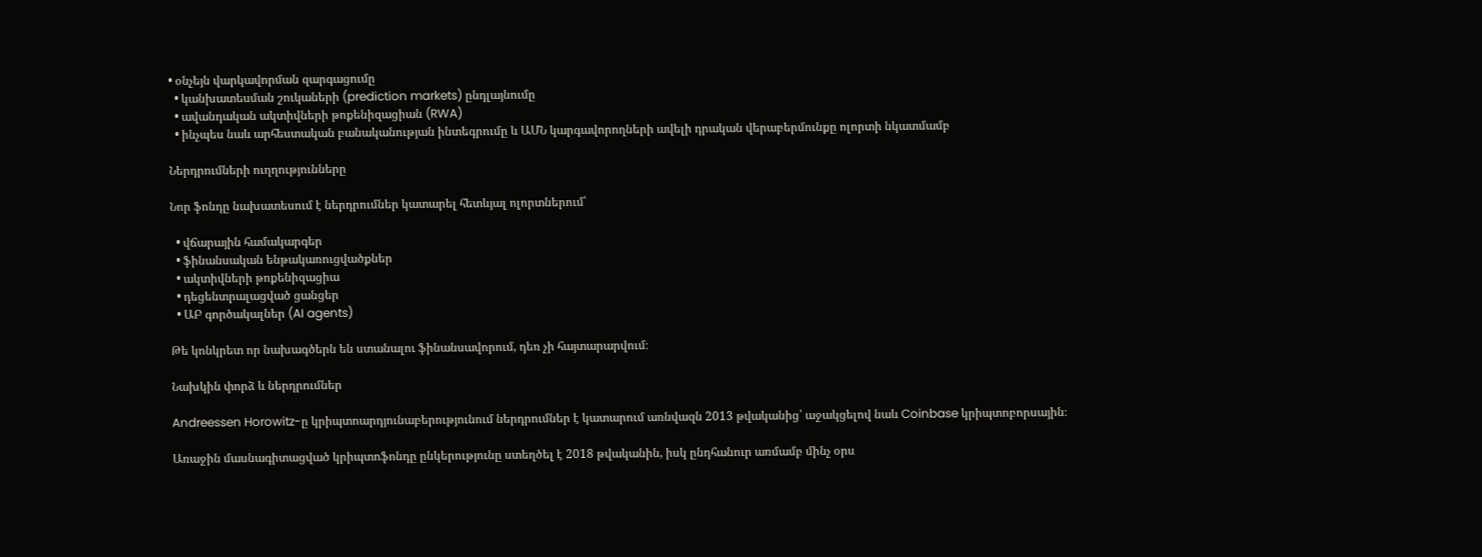• օնչեյն վարկավորման զարգացումը
  • կանխատեսման շուկաների (prediction markets) ընդլայնումը
  • ավանդական ակտիվների թոքենիզացիան (RWA)
  • ինչպես նաև արհեստական բանականության ինտեգրումը և ԱՄՆ կարգավորողների ավելի դրական վերաբերմունքը ոլորտի նկատմամբ

Ներդրումների ուղղությունները

Նոր ֆոնդը նախատեսում է ներդրումներ կատարել հետևյալ ոլորտներում՝

  • վճարային համակարգեր
  • ֆինանսական ենթակառուցվածքներ
  • ակտիվների թոքենիզացիա
  • դեցենտրալացված ցանցեր
  • ԱԲ գործակալներ (AI agents)

Թե կոնկրետ որ նախագծերն են ստանալու ֆինանսավորում, դեռ չի հայտարարվում։

Նախկին փորձ և ներդրումներ

Andreessen Horowitz-ը կրիպտոարդյունաբերությունում ներդրումներ է կատարում առնվազն 2013 թվականից՝ աջակցելով նաև Coinbase կրիպտոբորսային։

Առաջին մասնագիտացված կրիպտոֆոնդը ընկերությունը ստեղծել է 2018 թվականին, իսկ ընդհանուր առմամբ մինչ օրս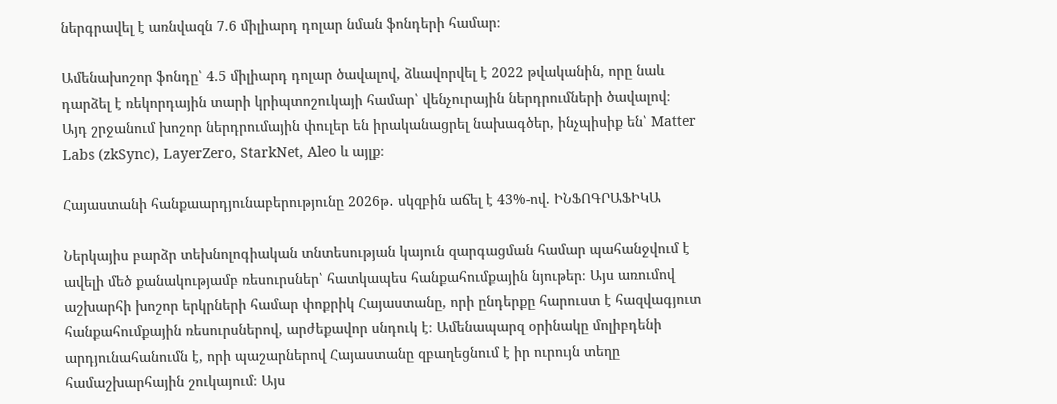ներգրավել է առնվազն 7.6 միլիարդ դոլար նման ֆոնդերի համար։

Ամենախոշոր ֆոնդը՝ 4.5 միլիարդ դոլար ծավալով, ձևավորվել է 2022 թվականին, որը նաև դարձել է ռեկորդային տարի կրիպտոշուկայի համար՝ վենչուրային ներդրումների ծավալով։ Այդ շրջանում խոշոր ներդրումային փուլեր են իրականացրել նախագծեր, ինչպիսիք են՝ Matter Labs (zkSync), LayerZero, StarkNet, Aleo և այլք։

Հայաստանի հանքաարդյունաբերությունը 2026թ․ սկզբին աճել է 43%-ով. ԻՆՖՈԳՐԱՖԻԿԱ

Ներկայիս բարձր տեխնոլոգիական տնտեսության կայուն զարգացման համար պահանջվում է ավելի մեծ քանակությամբ ռեսուրսներ՝ հատկապես հանքահումքային նյութեր։ Այս առումով աշխարհի խոշոր երկրների համար փոքրիկ Հայաստանը, որի ընդերքը հարուստ է հազվագյուտ հանքահումքային ռեսուրսներով, արժեքավոր սնդուկ է։ Ամենապարզ օրինակը մոլիբդենի արդյունահանումն է, որի պաշարներով Հայաստանը զբաղեցնում է իր ուրույն տեղը համաշխարհային շուկայում։ Այս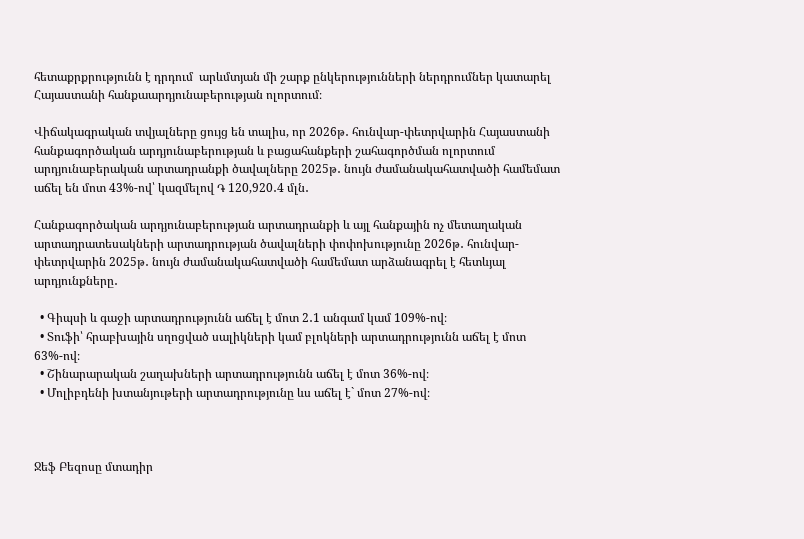հետաքրքրությունն է դրդում  արևմտյան մի շարք ընկերությունների ներդրումներ կատարել Հայաստանի հանքաարդյունաբերության ոլորտում։

Վիճակագրական տվյալները ցույց են տալիս, որ 2026թ․ հունվար-փետրվարին Հայաստանի հանքագործական արդյունաբերության և բացահանքերի շահագործման ոլորտում արդյունաբերական արտադրանքի ծավալները 2025թ․ նույն ժամանակահատվածի համեմատ աճել են մոտ 43%-ով՝ կազմելով ֏ 120,920․4 մլն․

Հանքագործական արդյունաբերության արտադրանքի և այլ հանքային ոչ մետաղական արտադրատեսակների արտադրության ծավալների փոփոխությունը 2026թ․ հունվար-փետրվարին 2025թ․ նույն ժամանակահատվածի համեմատ արձանագրել է հետևյալ արդյունքները․

  • Գիպսի և գաջի արտադրությունն աճել է մոտ 2․1 անգամ կամ 109%-ով։
  • Տուֆի՝ հրաբխային սղոցված սալիկների կամ բլոկների արտադրությունն աճել է մոտ 63%-ով։
  • Շինարարական շաղախների արտադրությունն աճել է մոտ 36%-ով։
  • Մոլիբդենի խտանյութերի արտադրությունը ևս աճել է` մոտ 27%-ով։



Ջեֆ Բեզոսը մտադիր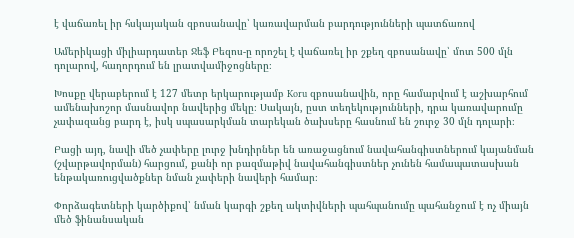է վաճառել իր հսկայական զբոսանավը՝ կառավարման բարդությունների պատճառով

Ամերիկացի միլիարդատեր Ջեֆ Բեզոս-ը որոշել է վաճառել իր շքեղ զբոսանավը՝ մոտ 500 մլն դոլարով, հաղորդում են լրատվամիջոցները։

Խոսքը վերաբերում է 127 մետր երկարությամբ Koru զբոսանավին, որը համարվում է աշխարհում ամենախոշոր մասնավոր նավերից մեկը։ Սակայն, ըստ տեղեկությունների, դրա կառավարումը չափազանց բարդ է, իսկ սպասարկման տարեկան ծախսերը հասնում են շուրջ 30 մլն դոլարի։

Բացի այդ, նավի մեծ չափերը լուրջ խնդիրներ են առաջացնում նավահանգիստներում կայանման (շվարթավորման) հարցում, քանի որ բազմաթիվ նավահանգիստներ չունեն համապատասխան ենթակառուցվածքներ նման չափերի նավերի համար։

Փորձագետների կարծիքով՝ նման կարգի շքեղ ակտիվների պահպանումը պահանջում է ոչ միայն մեծ ֆինանսական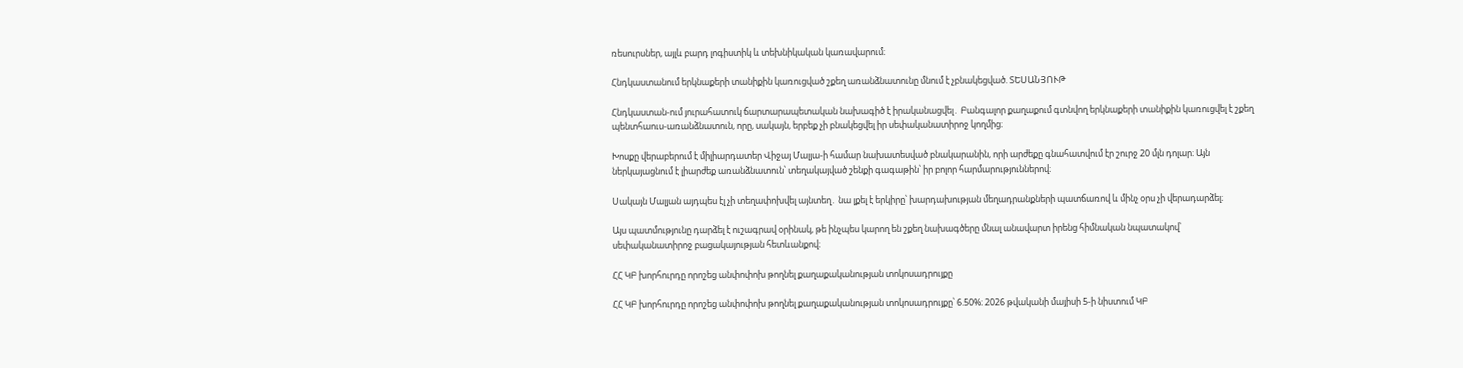ռեսուրսներ, այլև բարդ լոգիստիկ և տեխնիկական կառավարում։

Հնդկաստանում երկնաքերի տանիքին կառուցված շքեղ առանձնատունը մնում է չբնակեցված. ՏԵՍԱՆՅՈՒԹ

Հնդկաստան-ում յուրահատուկ ճարտարապետական նախագիծ է իրականացվել․ Բանգալոր քաղաքում գտնվող երկնաքերի տանիքին կառուցվել է շքեղ պենտհաուս-առանձնատուն, որը, սակայն, երբեք չի բնակեցվել իր սեփականատիրոջ կողմից։

Խոսքը վերաբերում է միլիարդատեր Վիջայ Մալյա-ի համար նախատեսված բնակարանին, որի արժեքը գնահատվում էր շուրջ 20 մլն դոլար։ Այն ներկայացնում է լիարժեք առանձնատուն՝ տեղակայված շենքի գագաթին՝ իր բոլոր հարմարություններով։

Սակայն Մալյան այդպես էլ չի տեղափոխվել այնտեղ․ նա լքել է երկիրը՝ խարդախության մեղադրանքների պատճառով և մինչ օրս չի վերադարձել։

Այս պատմությունը դարձել է ուշագրավ օրինակ, թե ինչպես կարող են շքեղ նախագծերը մնալ անավարտ իրենց հիմնական նպատակով՝ սեփականատիրոջ բացակայության հետևանքով։

ՀՀ ԿԲ խորհուրդը որոշեց անփոփոխ թողնել քաղաքականության տոկոսադրույքը

ՀՀ ԿԲ խորհուրդը որոշեց անփոփոխ թողնել քաղաքականության տոկոսադրույքը՝ 6.50%։ 2026 թվականի մայիսի 5-ի նիստում ԿԲ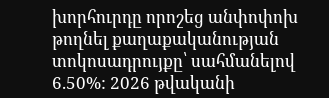խորհուրդը որոշեց անփոփոխ թողնել քաղաքականության տոկոսադրույքը՝ սահմանելով 6.50%: 2026 թվականի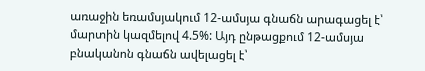առաջին եռամսյակում 12-ամսյա գնաճն արագացել է՝ մարտին կազմելով 4.5%: Այդ ընթացքում 12-ամսյա բնականոն գնաճն ավելացել է՝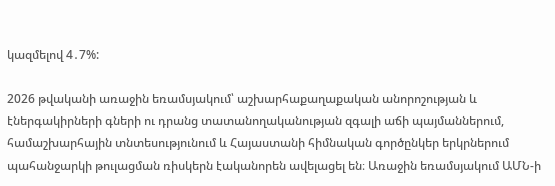կազմելով 4․7%:

2026 թվականի առաջին եռամսյակում՝ աշխարհաքաղաքական անորոշության և էներգակիրների գների ու դրանց տատանողականության զգալի աճի պայմաններում, համաշխարհային տնտեսությունում և Հայաստանի հիմնական գործընկեր երկրներում պահանջարկի թուլացման ռիսկերն էականորեն ավելացել են։ Առաջին եռամսյակում ԱՄՆ-ի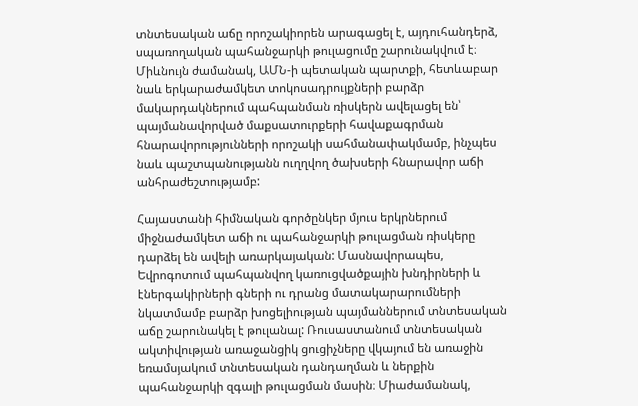տնտեսական աճը որոշակիորեն արագացել է, այդուհանդերձ, սպառողական պահանջարկի թուլացումը շարունակվում է։ Միևնույն ժամանակ, ԱՄՆ-ի պետական պարտքի, հետևաբար նաև երկարաժամկետ տոկոսադրույքների բարձր մակարդակներում պահպանման ռիսկերն ավելացել են՝ պայմանավորված մաքսատուրքերի հավաքագրման հնարավորությունների որոշակի սահմանափակմամբ, ինչպես նաև պաշտպանությանն ուղղվող ծախսերի հնարավոր աճի անհրաժեշտությամբ:

Հայաստանի հիմնական գործընկեր մյուս երկրներում միջնաժամկետ աճի ու պահանջարկի թուլացման ռիսկերը դարձել են ավելի առարկայական: Մասնավորապես, Եվրոգոտում պահպանվող կառուցվածքային խնդիրների և էներգակիրների գների ու դրանց մատակարարումների նկատմամբ բարձր խոցելիության պայմաններում տնտեսական աճը շարունակել է թուլանալ: Ռուսաստանում տնտեսական ակտիվության առաջանցիկ ցուցիչները վկայում են առաջին եռամսյակում տնտեսական դանդաղման և ներքին պահանջարկի զգալի թուլացման մասին։ Միաժամանակ,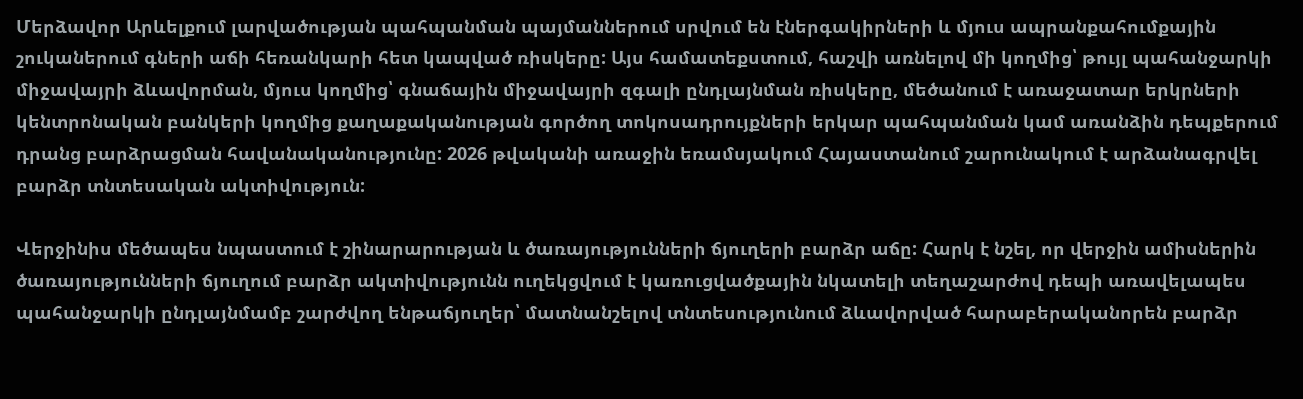Մերձավոր Արևելքում լարվածության պահպանման պայմաններում սրվում են էներգակիրների և մյուս ապրանքահումքային շուկաներում գների աճի հեռանկարի հետ կապված ռիսկերը: Այս համատեքստում, հաշվի առնելով մի կողմից՝ թույլ պահանջարկի միջավայրի ձևավորման, մյուս կողմից՝ գնաճային միջավայրի զգալի ընդլայնման ռիսկերը, մեծանում է առաջատար երկրների կենտրոնական բանկերի կողմից քաղաքականության գործող տոկոսադրույքների երկար պահպանման կամ առանձին դեպքերում դրանց բարձրացման հավանականությունը: 2026 թվականի առաջին եռամսյակում Հայաստանում շարունակում է արձանագրվել բարձր տնտեսական ակտիվություն:

Վերջինիս մեծապես նպաստում է շինարարության և ծառայությունների ճյուղերի բարձր աճը: Հարկ է նշել, որ վերջին ամիսներին ծառայությունների ճյուղում բարձր ակտիվությունն ուղեկցվում է կառուցվածքային նկատելի տեղաշարժով դեպի առավելապես պահանջարկի ընդլայնմամբ շարժվող ենթաճյուղեր՝ մատնանշելով տնտեսությունում ձևավորված հարաբերականորեն բարձր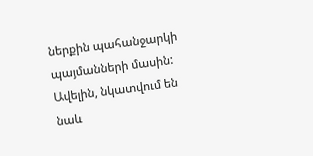ներքին պահանջարկի պայմանների մասին: Ավելին, նկատվում են նաև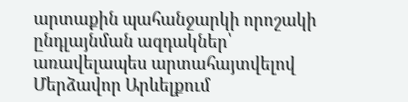արտաքին պահանջարկի որոշակի ընդլայնման ազդակներ՝ առավելապես արտահայտվելով Մերձավոր Արևելքում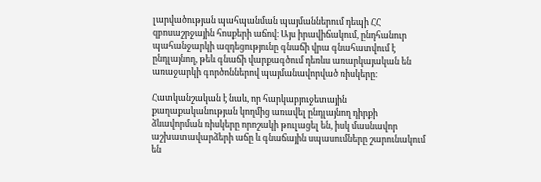լարվածության պահպանման պայմաններում դեպի ՀՀ զբոսաշրջային հոսքերի աճով։ Այս իրավիճակում, ընդհանուր պահանջարկի ազդեցությունը գնաճի վրա գնահատվում է ընդլայնող, թեև գնաճի վարքագծում դեռևս առարկայական են առաջարկի գործոններով պայմանավորված ռիսկերը։

Հատկանշական է նաև, որ հարկաբյուջետային քաղաքականության կողմից առավել ընդլայնող դիրքի ձևավորման ռիսկերը որոշակի թուլացել են, իսկ մասնավոր աշխատավարձերի աճը և գնաճային սպասումները շարունակում են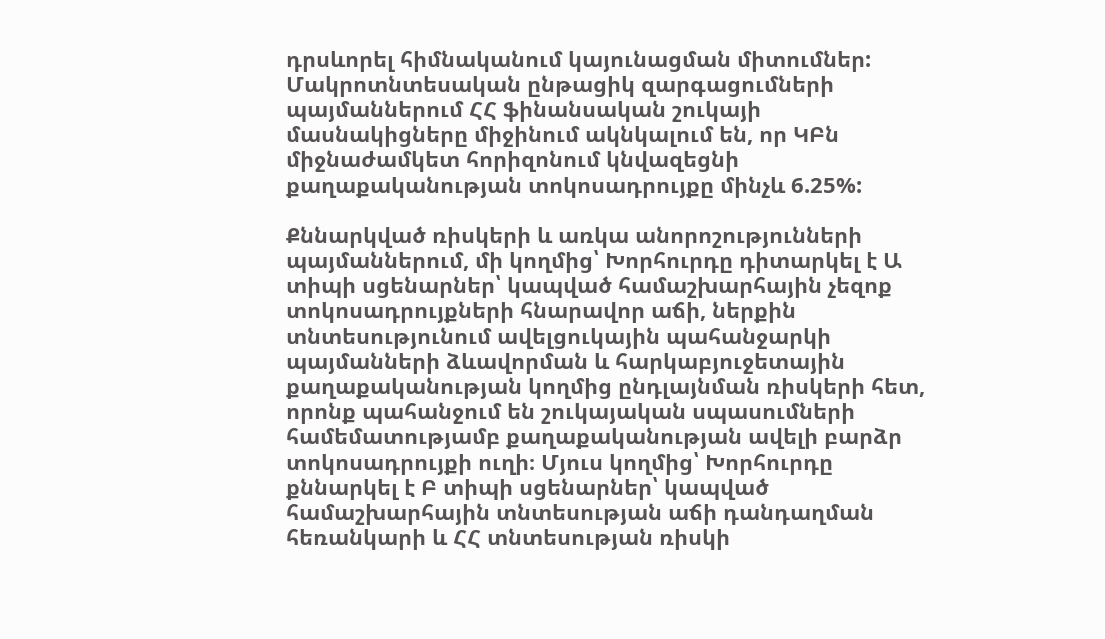դրսևորել հիմնականում կայունացման միտումներ: Մակրոտնտեսական ընթացիկ զարգացումների պայմաններում ՀՀ ֆինանսական շուկայի մասնակիցները միջինում ակնկալում են, որ ԿԲն միջնաժամկետ հորիզոնում կնվազեցնի քաղաքականության տոկոսադրույքը մինչև 6.25%:

Քննարկված ռիսկերի և առկա անորոշությունների պայմաններում, մի կողմից՝ Խորհուրդը դիտարկել է Ա տիպի սցենարներ՝ կապված համաշխարհային չեզոք տոկոսադրույքների հնարավոր աճի, ներքին տնտեսությունում ավելցուկային պահանջարկի պայմանների ձևավորման և հարկաբյուջետային քաղաքականության կողմից ընդլայնման ռիսկերի հետ, որոնք պահանջում են շուկայական սպասումների համեմատությամբ քաղաքականության ավելի բարձր տոկոսադրույքի ուղի։ Մյուս կողմից՝ Խորհուրդը քննարկել է Բ տիպի սցենարներ՝ կապված համաշխարհային տնտեսության աճի դանդաղման հեռանկարի և ՀՀ տնտեսության ռիսկի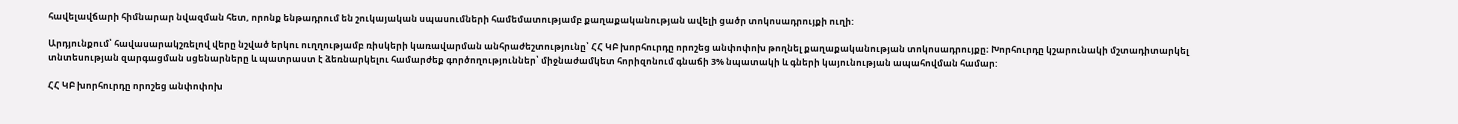հավելավճարի հիմնարար նվազման հետ, որոնք ենթադրում են շուկայական սպասումների համեմատությամբ քաղաքականության ավելի ցածր տոկոսադրույքի ուղի:

Արդյունքում՝ հավասարակշռելով վերը նշված երկու ուղղությամբ ռիսկերի կառավարման անհրաժեշտությունը՝ ՀՀ ԿԲ խորհուրդը որոշեց անփոփոխ թողնել քաղաքականության տոկոսադրույքը։ Խորհուրդը կշարունակի մշտադիտարկել տնտեսության զարգացման սցենարները և պատրաստ է ձեռնարկելու համարժեք գործողություններ՝ միջնաժամկետ հորիզոնում գնաճի 3% նպատակի և գների կայունության ապահովման համար:

ՀՀ ԿԲ խորհուրդը որոշեց անփոփոխ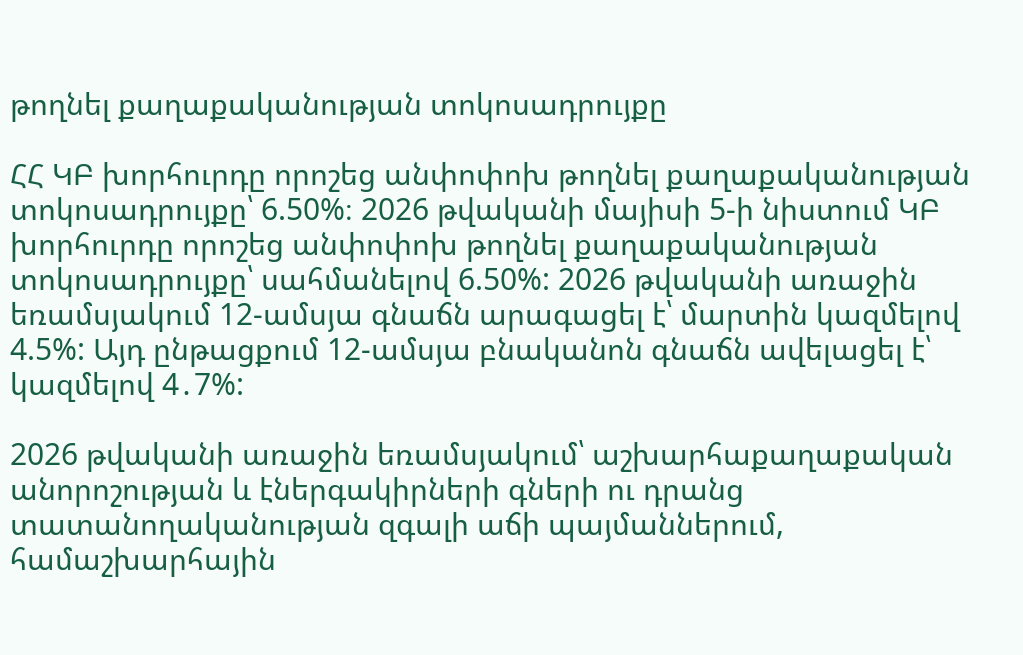թողնել քաղաքականության տոկոսադրույքը

ՀՀ ԿԲ խորհուրդը որոշեց անփոփոխ թողնել քաղաքականության տոկոսադրույքը՝ 6.50%։ 2026 թվականի մայիսի 5-ի նիստում ԿԲ խորհուրդը որոշեց անփոփոխ թողնել քաղաքականության տոկոսադրույքը՝ սահմանելով 6.50%: 2026 թվականի առաջին եռամսյակում 12-ամսյա գնաճն արագացել է՝ մարտին կազմելով 4.5%: Այդ ընթացքում 12-ամսյա բնականոն գնաճն ավելացել է՝ կազմելով 4․7%:

2026 թվականի առաջին եռամսյակում՝ աշխարհաքաղաքական անորոշության և էներգակիրների գների ու դրանց տատանողականության զգալի աճի պայմաններում, համաշխարհային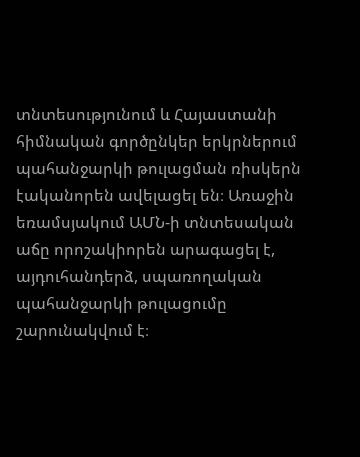տնտեսությունում և Հայաստանի հիմնական գործընկեր երկրներում պահանջարկի թուլացման ռիսկերն էականորեն ավելացել են։ Առաջին եռամսյակում ԱՄՆ-ի տնտեսական աճը որոշակիորեն արագացել է, այդուհանդերձ, սպառողական պահանջարկի թուլացումը շարունակվում է։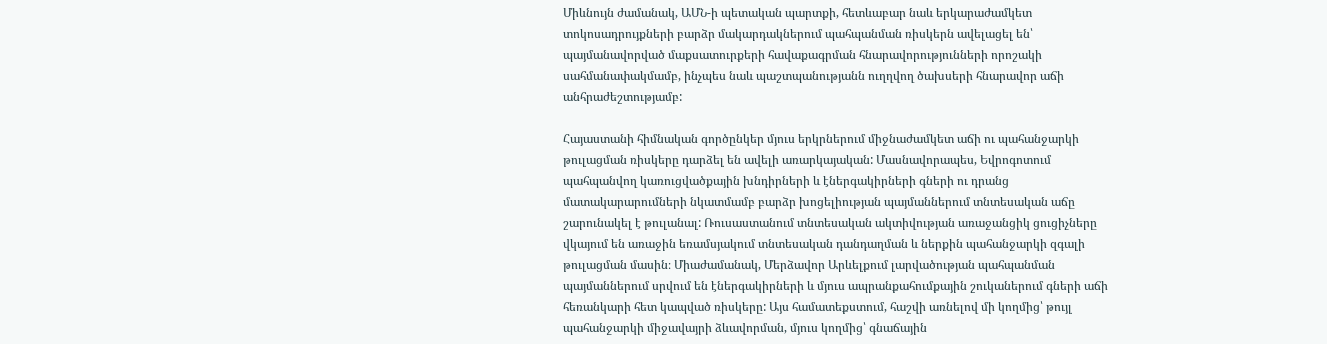Միևնույն ժամանակ, ԱՄՆ-ի պետական պարտքի, հետևաբար նաև երկարաժամկետ տոկոսադրույքների բարձր մակարդակներում պահպանման ռիսկերն ավելացել են՝ պայմանավորված մաքսատուրքերի հավաքագրման հնարավորությունների որոշակի սահմանափակմամբ, ինչպես նաև պաշտպանությանն ուղղվող ծախսերի հնարավոր աճի անհրաժեշտությամբ:

Հայաստանի հիմնական գործընկեր մյուս երկրներում միջնաժամկետ աճի ու պահանջարկի թուլացման ռիսկերը դարձել են ավելի առարկայական: Մասնավորապես, Եվրոգոտում պահպանվող կառուցվածքային խնդիրների և էներգակիրների գների ու դրանց մատակարարումների նկատմամբ բարձր խոցելիության պայմաններում տնտեսական աճը շարունակել է թուլանալ: Ռուսաստանում տնտեսական ակտիվության առաջանցիկ ցուցիչները վկայում են առաջին եռամսյակում տնտեսական դանդաղման և ներքին պահանջարկի զգալի թուլացման մասին։ Միաժամանակ, Մերձավոր Արևելքում լարվածության պահպանման պայմաններում սրվում են էներգակիրների և մյուս ապրանքահումքային շուկաներում գների աճի հեռանկարի հետ կապված ռիսկերը: Այս համատեքստում, հաշվի առնելով մի կողմից՝ թույլ պահանջարկի միջավայրի ձևավորման, մյուս կողմից՝ գնաճային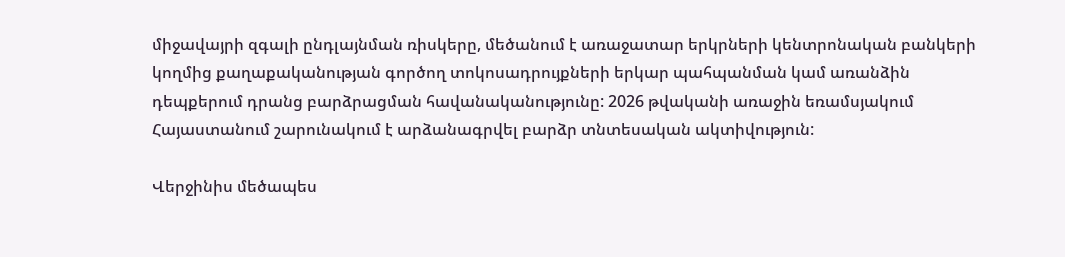միջավայրի զգալի ընդլայնման ռիսկերը, մեծանում է առաջատար երկրների կենտրոնական բանկերի կողմից քաղաքականության գործող տոկոսադրույքների երկար պահպանման կամ առանձին դեպքերում դրանց բարձրացման հավանականությունը: 2026 թվականի առաջին եռամսյակում Հայաստանում շարունակում է արձանագրվել բարձր տնտեսական ակտիվություն:

Վերջինիս մեծապես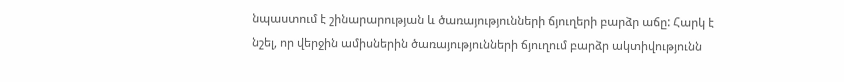նպաստում է շինարարության և ծառայությունների ճյուղերի բարձր աճը: Հարկ է նշել, որ վերջին ամիսներին ծառայությունների ճյուղում բարձր ակտիվությունն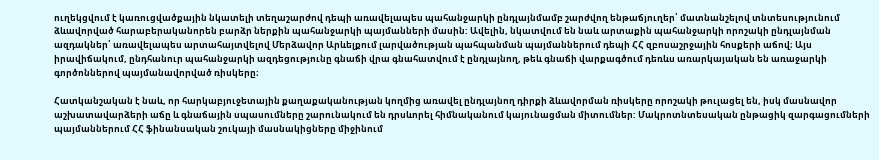ուղեկցվում է կառուցվածքային նկատելի տեղաշարժով դեպի առավելապես պահանջարկի ընդլայնմամբ շարժվող ենթաճյուղեր՝ մատնանշելով տնտեսությունում ձևավորված հարաբերականորեն բարձր ներքին պահանջարկի պայմանների մասին: Ավելին, նկատվում են նաև արտաքին պահանջարկի որոշակի ընդլայնման ազդակներ՝ առավելապես արտահայտվելով Մերձավոր Արևելքում լարվածության պահպանման պայմաններում դեպի ՀՀ զբոսաշրջային հոսքերի աճով։ Այս իրավիճակում, ընդհանուր պահանջարկի ազդեցությունը գնաճի վրա գնահատվում է ընդլայնող, թեև գնաճի վարքագծում դեռևս առարկայական են առաջարկի գործոններով պայմանավորված ռիսկերը։

Հատկանշական է նաև, որ հարկաբյուջետային քաղաքականության կողմից առավել ընդլայնող դիրքի ձևավորման ռիսկերը որոշակի թուլացել են, իսկ մասնավոր աշխատավարձերի աճը և գնաճային սպասումները շարունակում են դրսևորել հիմնականում կայունացման միտումներ: Մակրոտնտեսական ընթացիկ զարգացումների պայմաններում ՀՀ ֆինանսական շուկայի մասնակիցները միջինում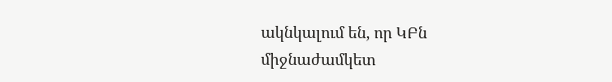ակնկալում են, որ ԿԲն միջնաժամկետ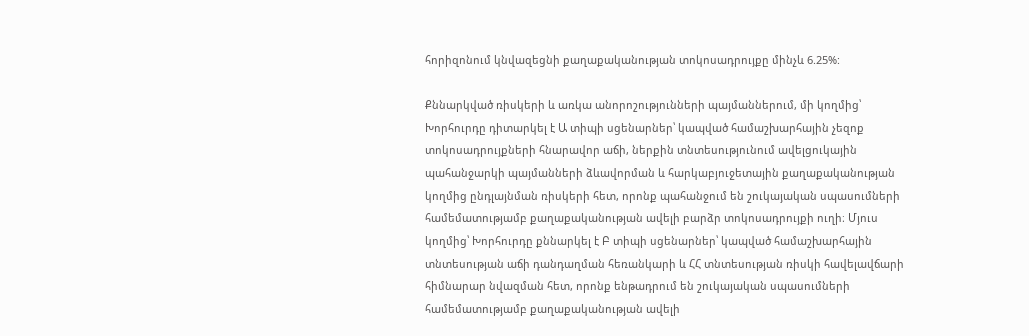հորիզոնում կնվազեցնի քաղաքականության տոկոսադրույքը մինչև 6.25%:

Քննարկված ռիսկերի և առկա անորոշությունների պայմաններում, մի կողմից՝ Խորհուրդը դիտարկել է Ա տիպի սցենարներ՝ կապված համաշխարհային չեզոք տոկոսադրույքների հնարավոր աճի, ներքին տնտեսությունում ավելցուկային պահանջարկի պայմանների ձևավորման և հարկաբյուջետային քաղաքականության կողմից ընդլայնման ռիսկերի հետ, որոնք պահանջում են շուկայական սպասումների համեմատությամբ քաղաքականության ավելի բարձր տոկոսադրույքի ուղի։ Մյուս կողմից՝ Խորհուրդը քննարկել է Բ տիպի սցենարներ՝ կապված համաշխարհային տնտեսության աճի դանդաղման հեռանկարի և ՀՀ տնտեսության ռիսկի հավելավճարի հիմնարար նվազման հետ, որոնք ենթադրում են շուկայական սպասումների համեմատությամբ քաղաքականության ավելի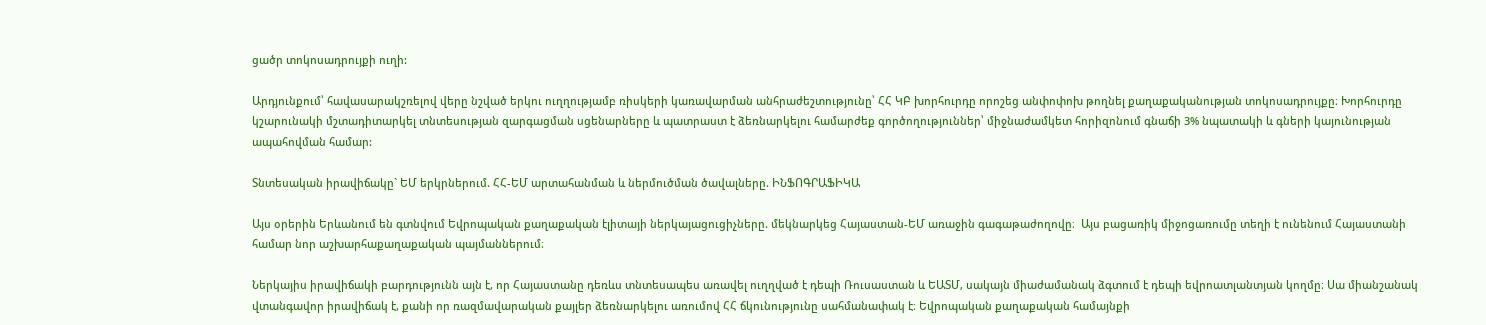ցածր տոկոսադրույքի ուղի:

Արդյունքում՝ հավասարակշռելով վերը նշված երկու ուղղությամբ ռիսկերի կառավարման անհրաժեշտությունը՝ ՀՀ ԿԲ խորհուրդը որոշեց անփոփոխ թողնել քաղաքականության տոկոսադրույքը։ Խորհուրդը կշարունակի մշտադիտարկել տնտեսության զարգացման սցենարները և պատրաստ է ձեռնարկելու համարժեք գործողություններ՝ միջնաժամկետ հորիզոնում գնաճի 3% նպատակի և գների կայունության ապահովման համար:

Տնտեսական իրավիճակը` ԵՄ երկրներում. ՀՀ-ԵՄ արտահանման և ներմուծման ծավալները. ԻՆՖՈԳՐԱՖԻԿԱ

Այս օրերին Երևանում են գտնվում Եվրոպական քաղաքական էլիտայի ներկայացուցիչները. մեկնարկեց Հայաստան-ԵՄ առաջին գագաթաժողովը։  Այս բացառիկ միջոցառումը տեղի է ունենում Հայաստանի համար նոր աշխարհաքաղաքական պայմաններում։

Ներկայիս իրավիճակի բարդությունն այն է, որ Հայաստանը դեռևս տնտեսապես առավել ուղղված է դեպի Ռուսաստան և ԵԱՏՄ, սակայն միաժամանակ ձգտում է դեպի եվրոատլանտյան կողմը։ Սա միանշանակ վտանգավոր իրավիճակ է, քանի որ ռազմավարական քայլեր ձեռնարկելու առումով ՀՀ ճկունությունը սահմանափակ է։ Եվրոպական քաղաքական համայնքի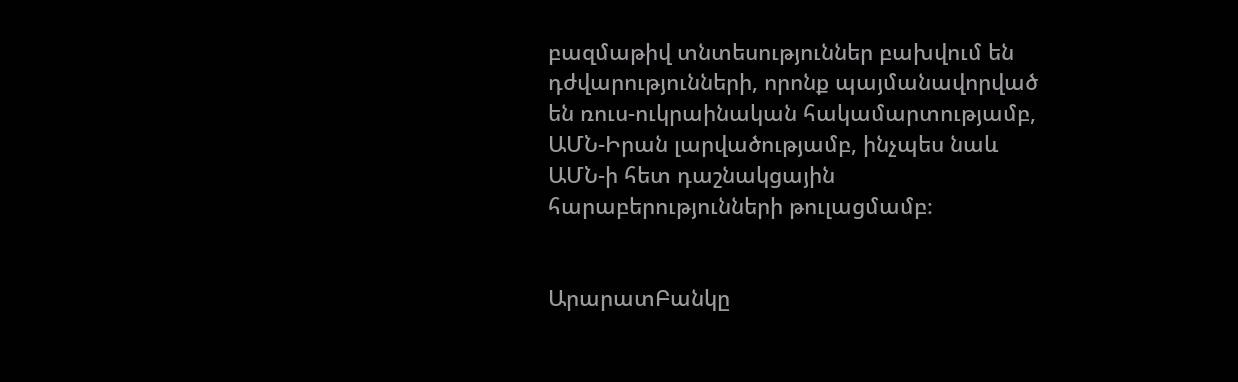բազմաթիվ տնտեսություններ բախվում են դժվարությունների, որոնք պայմանավորված են ռուս-ուկրաինական հակամարտությամբ, ԱՄՆ-Իրան լարվածությամբ, ինչպես նաև ԱՄՆ-ի հետ դաշնակցային հարաբերությունների թուլացմամբ։


ԱրարատԲանկը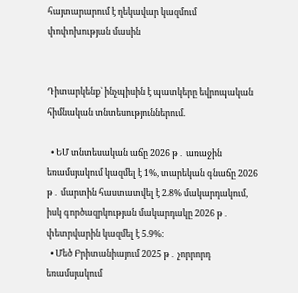հայտարարում է ղեկավար կազմում փոփոխության մասին


Դիտարկենք` ինչպիսին է պատկերը եվրոպական  հիմնական տնտեսություններում.

  • ԵՄ տնտեսական աճը 2026 թ․ առաջին եռամսյակում կազմել է 1%, տարեկան գնաճը 2026 թ․ մարտին հաստատվել է 2.8% մակարդակում, իսկ գործազրկության մակարդակը 2026 թ․ փետրվարին կազմել է 5.9%։
  • Մեծ Բրիտանիայում 2025 թ․ չորրորդ եռամսյակում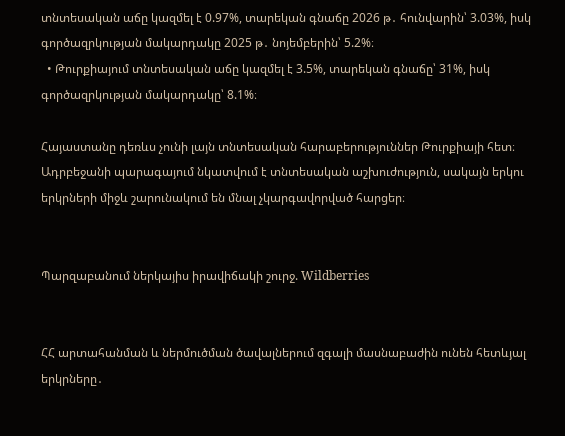տնտեսական աճը կազմել է 0.97%, տարեկան գնաճը 2026 թ․ հունվարին՝ 3.03%, իսկ գործազրկության մակարդակը 2025 թ․ նոյեմբերին՝ 5.2%։
  • Թուրքիայում տնտեսական աճը կազմել է 3.5%, տարեկան գնաճը՝ 31%, իսկ գործազրկության մակարդակը՝ 8.1%։

Հայաստանը դեռևս չունի լայն տնտեսական հարաբերություններ Թուրքիայի հետ։ Ադրբեջանի պարագայում նկատվում է տնտեսական աշխուժություն, սակայն երկու երկրների միջև շարունակում են մնալ չկարգավորված հարցեր։


Պարզաբանում ներկայիս իրավիճակի շուրջ. Wildberries


ՀՀ արտահանման և ներմուծման ծավալներում զգալի մասնաբաժին ունեն հետևյալ երկրները․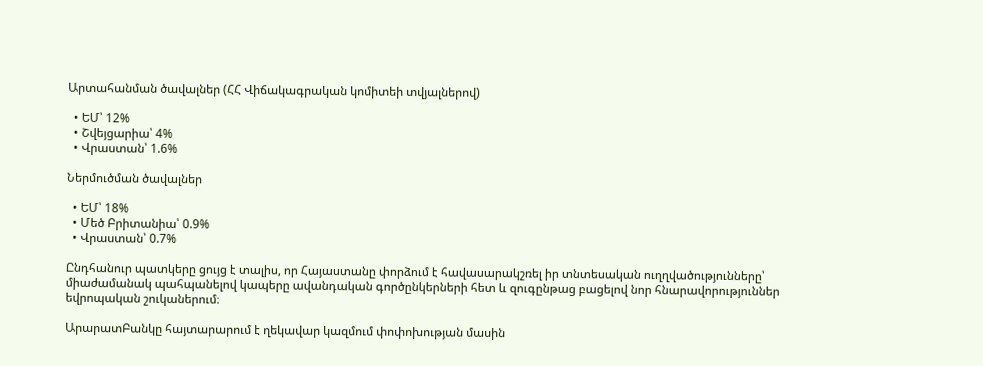Արտահանման ծավալներ (ՀՀ Վիճակագրական կոմիտեի տվյալներով)

  • ԵՄ՝ 12%
  • Շվեյցարիա՝ 4%
  • Վրաստան՝ 1.6%

Ներմուծման ծավալներ

  • ԵՄ՝ 18%
  • Մեծ Բրիտանիա՝ 0.9%
  • Վրաստան՝ 0.7%

Ընդհանուր պատկերը ցույց է տալիս, որ Հայաստանը փորձում է հավասարակշռել իր տնտեսական ուղղվածությունները՝ միաժամանակ պահպանելով կապերը ավանդական գործընկերների հետ և զուգընթաց բացելով նոր հնարավորություններ եվրոպական շուկաներում։

ԱրարատԲանկը հայտարարում է ղեկավար կազմում փոփոխության մասին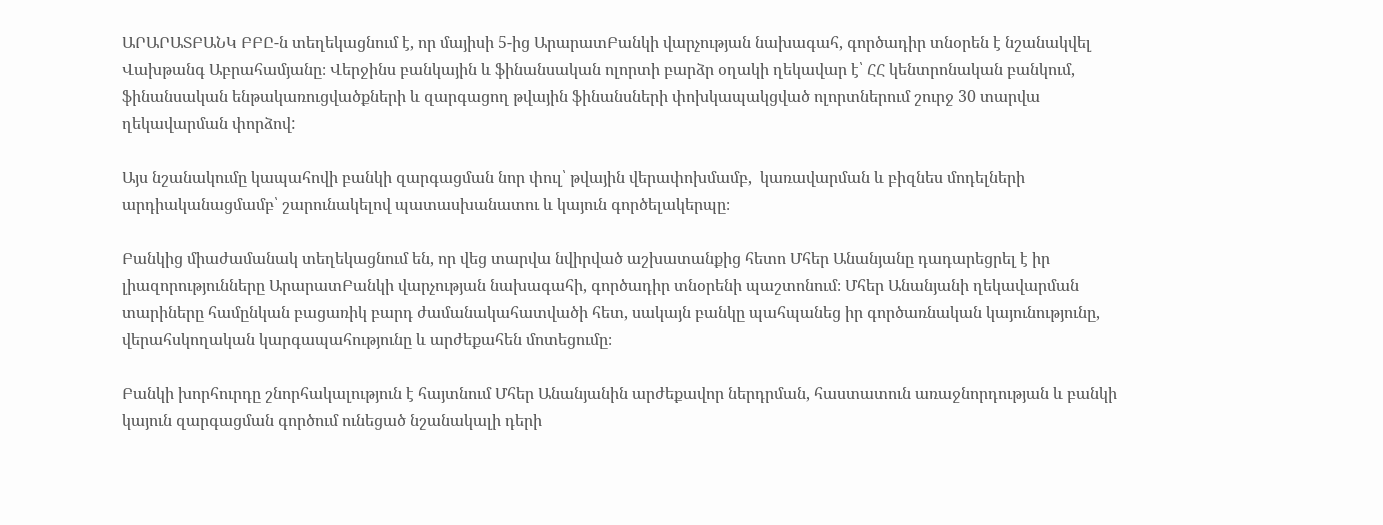ԱՐԱՐԱՏԲԱՆԿ ԲԲԸ-ն տեղեկացնում է, որ մայիսի 5-ից ԱրարատԲանկի վարչության նախագահ, գործադիր տնօրեն է նշանակվել Վախթանգ Աբրահամյանը։ Վերջինս բանկային և ֆինանսական ոլորտի բարձր օղակի ղեկավար է՝ ՀՀ կենտրոնական բանկում, ֆինանսական ենթակառուցվածքների և զարգացող թվային ֆինանսների փոխկապակցված ոլորտներում շուրջ 30 տարվա ղեկավարման փորձով:

Այս նշանակումը կապահովի բանկի զարգացման նոր փուլ՝ թվային վերափոխմամբ,  կառավարման և բիզնես մոդելների արդիականացմամբ՝ շարունակելով պատասխանատու և կայուն գործելակերպը։

Բանկից միաժամանակ տեղեկացնում են, որ վեց տարվա նվիրված աշխատանքից հետո Մհեր Անանյանը դադարեցրել է իր լիազորությունները ԱրարատԲանկի վարչության նախագահի, գործադիր տնօրենի պաշտոնում։ Մհեր Անանյանի ղեկավարման տարիները համընկան բացառիկ բարդ ժամանակահատվածի հետ, սակայն բանկը պահպանեց իր գործառնական կայունությունը, վերահսկողական կարգապահությունը և արժեքահեն մոտեցումը։

Բանկի խորհուրդը շնորհակալություն է հայտնում Մհեր Անանյանին արժեքավոր ներդրման, հաստատուն առաջնորդության և բանկի կայուն զարգացման գործում ունեցած նշանակալի դերի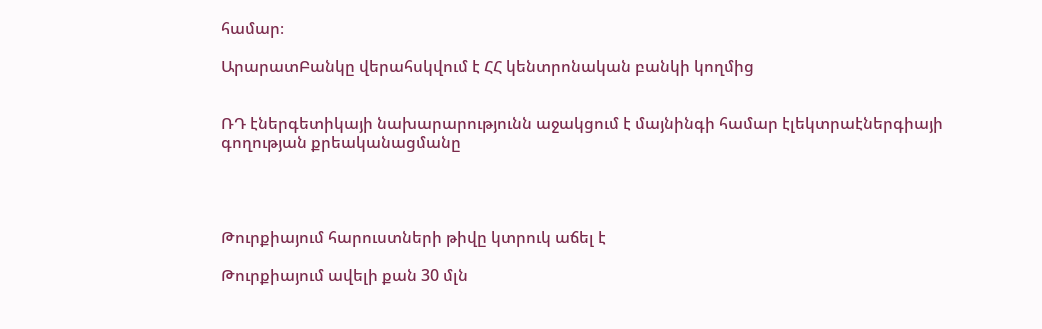համար։

ԱրարատԲանկը վերահսկվում է ՀՀ կենտրոնական բանկի կողմից


ՌԴ էներգետիկայի նախարարությունն աջակցում է մայնինգի համար էլեկտրաէներգիայի գողության քրեականացմանը




Թուրքիայում հարուստների թիվը կտրուկ աճել է

Թուրքիայում ավելի քան 30 մլն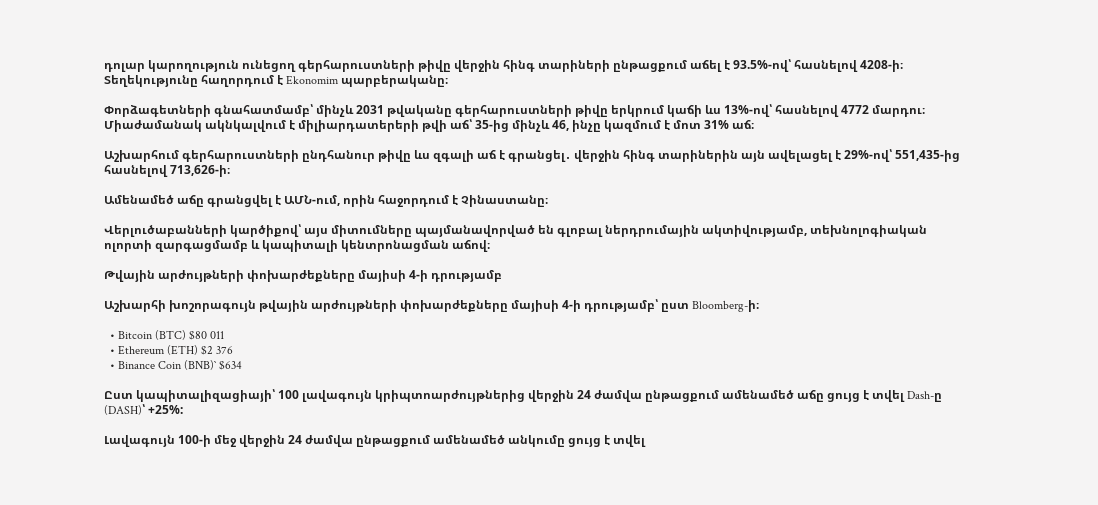դոլար կարողություն ունեցող գերհարուստների թիվը վերջին հինգ տարիների ընթացքում աճել է 93.5%-ով՝ հասնելով 4208-ի։ Տեղեկությունը հաղորդում է Ekonomim պարբերականը։

Փորձագետների գնահատմամբ՝ մինչև 2031 թվականը գերհարուստների թիվը երկրում կաճի ևս 13%-ով՝ հասնելով 4772 մարդու։ Միաժամանակ ակնկալվում է միլիարդատերերի թվի աճ՝ 35-ից մինչև 46, ինչը կազմում է մոտ 31% աճ։

Աշխարհում գերհարուստների ընդհանուր թիվը ևս զգալի աճ է գրանցել․ վերջին հինգ տարիներին այն ավելացել է 29%-ով՝ 551,435-ից հասնելով 713,626-ի։

Ամենամեծ աճը գրանցվել է ԱՄՆ-ում, որին հաջորդում է Չինաստանը։

Վերլուծաբանների կարծիքով՝ այս միտումները պայմանավորված են գլոբալ ներդրումային ակտիվությամբ, տեխնոլոգիական ոլորտի զարգացմամբ և կապիտալի կենտրոնացման աճով։

Թվային արժույթների փոխարժեքները մայիսի 4-ի դրությամբ

Աշխարհի խոշորագույն թվային արժույթների փոխարժեքները մայիսի 4-ի դրությամբ՝ ըստ Bloomberg-ի։

  • Bitcoin (BTC) $80 011
  • Ethereum (ETH) $2 376
  • Binance Coin (BNB)` $634

Ըստ կապիտալիզացիայի՝ 100 լավագույն կրիպտոարժույթներից վերջին 24 ժամվա ընթացքում ամենամեծ աճը ցույց է տվել Dash-ը (DASH)՝ +25%:

Լավագույն 100-ի մեջ վերջին 24 ժամվա ընթացքում ամենամեծ անկումը ցույց է տվել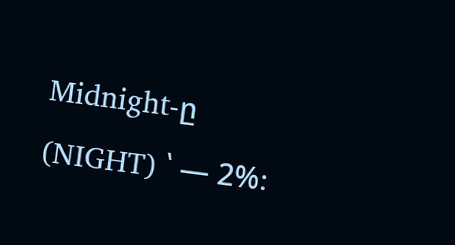Midnight-ը (NIGHT) ՝ — 2%։